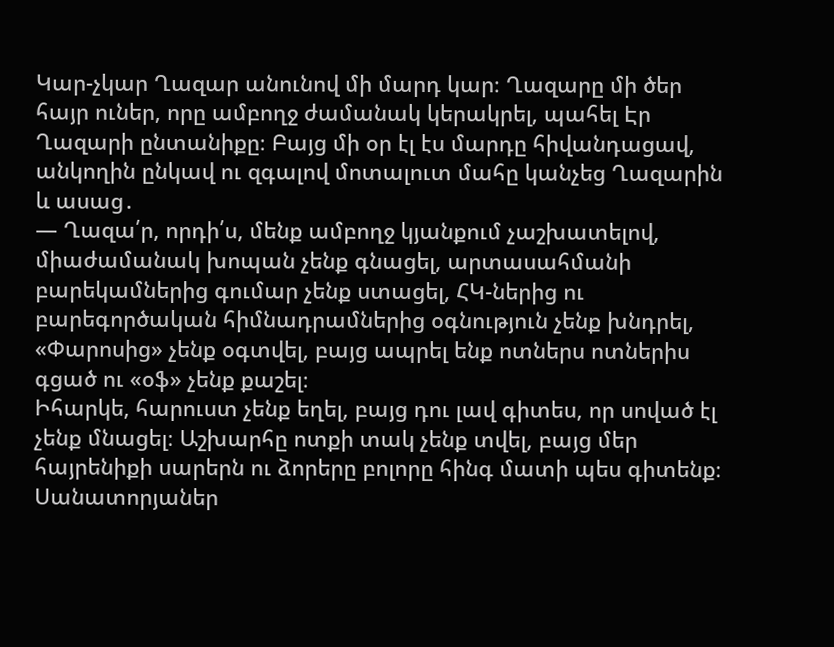Կար-չկար Ղազար անունով մի մարդ կար։ Ղազարը մի ծեր հայր ուներ, որը ամբողջ ժամանակ կերակրել, պահել Էր Ղազարի ընտանիքը։ Բայց մի օր էլ էս մարդը հիվանդացավ, անկողին ընկավ ու զգալով մոտալուտ մահը կանչեց Ղազարին և ասաց․
— Ղազա՛ր, որդի՛ս, մենք ամբողջ կյանքում չաշխատելով, միաժամանակ խոպան չենք գնացել, արտասահմանի բարեկամներից գումար չենք ստացել, ՀԿ-ներից ու բարեգործական հիմնադրամներից օգնություն չենք խնդրել, «Փարոսից» չենք օգտվել, բայց ապրել ենք ոտներս ոտներիս գցած ու «օֆ» չենք քաշել։
Իհարկե, հարուստ չենք եղել, բայց դու լավ գիտես, որ սոված էլ չենք մնացել։ Աշխարհը ոտքի տակ չենք տվել, բայց մեր հայրենիքի սարերն ու ձորերը բոլորը հինգ մատի պես գիտենք։ Սանատորյաներ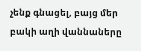չենք գնացել, բայց մեր բակի աղի վաննաները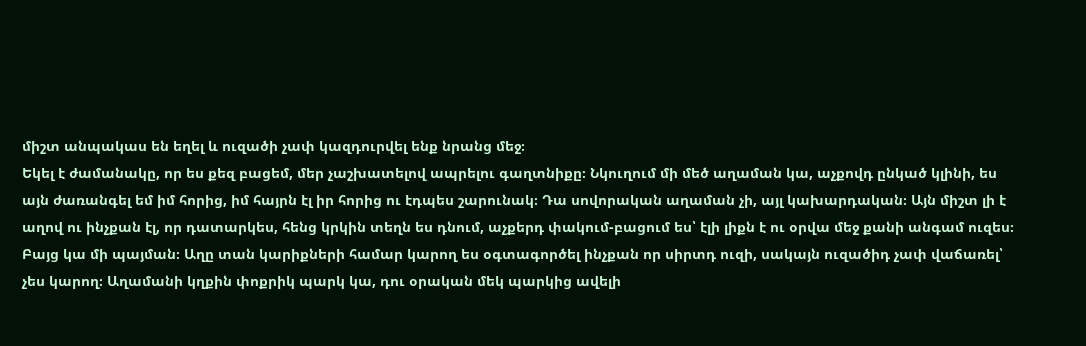միշտ անպակաս են եղել և ուզածի չափ կազդուրվել ենք նրանց մեջ։
Եկել է ժամանակը, որ ես քեզ բացեմ, մեր չաշխատելով ապրելու գաղտնիքը։ Նկուղում մի մեծ աղաման կա, աչքովդ ընկած կլինի, ես այն ժառանգել եմ իմ հորից, իմ հայրն էլ իր հորից ու էդպես շարունակ։ Դա սովորական աղաման չի, այլ կախարդական։ Այն միշտ լի է աղով ու ինչքան էլ, որ դատարկես, հենց կրկին տեղն ես դնում, աչքերդ փակում-բացում ես՝ էլի լիքն է ու օրվա մեջ քանի անգամ ուզես։
Բայց կա մի պայման։ Աղը տան կարիքների համար կարող ես օգտագործել ինչքան որ սիրտդ ուզի, սակայն ուզածիդ չափ վաճառել՝ չես կարող։ Աղամանի կղքին փոքրիկ պարկ կա, դու օրական մեկ պարկից ավելի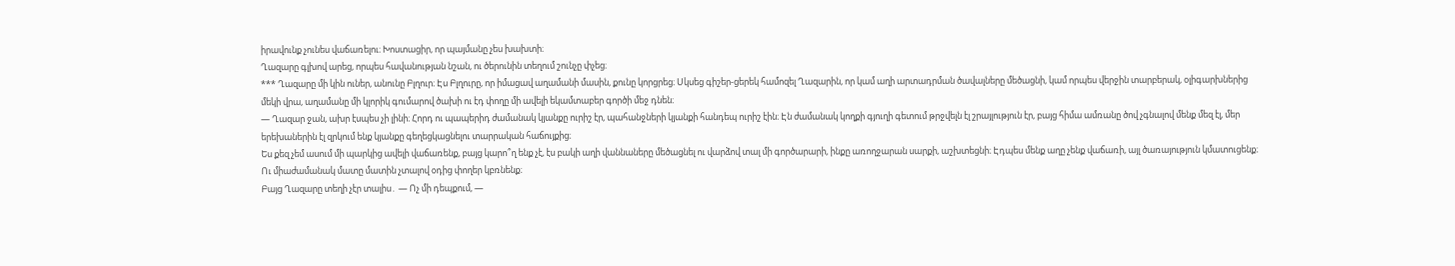իրավունք չունես վաճառելու։ Խոստացիր, որ պայմանը չես խախտի։
Ղազարը գլխով արեց, որպես հավանության նշան, ու ծերունին տեղում շունչը փչեց։
*** Ղազարը մի կին ուներ, անունը Բլղուր։ Էս Բլղուրը, որ իմացավ աղամանի մասին, քունը կորցրեց։ Սկսեց գիշեր-ցերեկ համոզել Ղազարին, որ կամ աղի արտադրման ծավալները մեծացնի, կամ որպես վերջին տարբերակ, օլիգարխներից մեկի վրա, աղամանը մի կլորիկ գումարով ծախի ու էդ փողը մի ավելի եկամտաբեր գործի մեջ դնեն։
— Ղազար ջան, ախր էսպես չի լինի։ Հորդ ու պապերիդ ժամանակ կյանքը ուրիշ էր, պահանջների կյանքի հանդեպ ուրիշ էին։ Էն ժամանակ կողքի գյուղի գետում թրջվելն էլ շրայլություն էր, բայց հիմա ամռանը ծով չգնալով մենք մեզ էլ, մեր երեխաներին էլ զրկում ենք կյանքը գեղեցկացնելու տարրական հաճույքից։
Ես քեզ չեմ ասում մի պարկից ավելի վաճառենք, բայց կարո՞ղ ենք չէ, էս բակի աղի վաննաները մեծացնել ու վարձով տալ մի գործարարի, ինքը առողջարան սարքի, աշխտեցնի։ Էդպես մենք աղը չենք վաճառի, այլ ծառայություն կմատուցենք։ Ու միաժամանակ մատը մատին չտալով օդից փողեր կբռնենք։
Բայց Ղազարը տեղի չէր տալիս․ — Ոչ մի դեպքում, —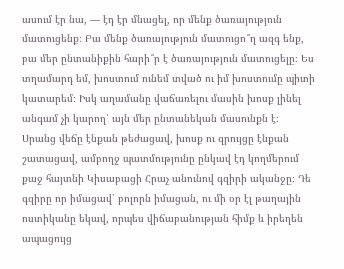ասում էր նա, — էդ էր մնացել, որ մենք ծառայություն մատուցենք։ Բա մենք ծառայություն մատուցո՞ղ ազգ ենք, բա մեր ընտանիքին հարի՞ր է ծառայություն մատուցելը։ Ես տղամարդ եմ, խոստում ունեմ տված ու իմ խոստումը պիտի կատարեմ։ Իսկ աղամանը վաճառելու մասին խոսք լինել անգամ չի կարող՝ այն մեր ընտանեկան մասունքն է։
Սրանց վեճը էնքան թեժացավ, խոսք ու զրույցը էնքան շատացավ, ամբողջ պատմությունը ընկավ էդ կողմերում քաջ հայտնի Կիսաբացի Հրաչ անունով գզիրի ականջը։ Դե գզիրը որ իմացավ՝ բոլորն իմացան, ու մի օր էլ թաղային ոստիկանը եկավ, որպես վիճաբանության հիմք և իրեղեն ապացույց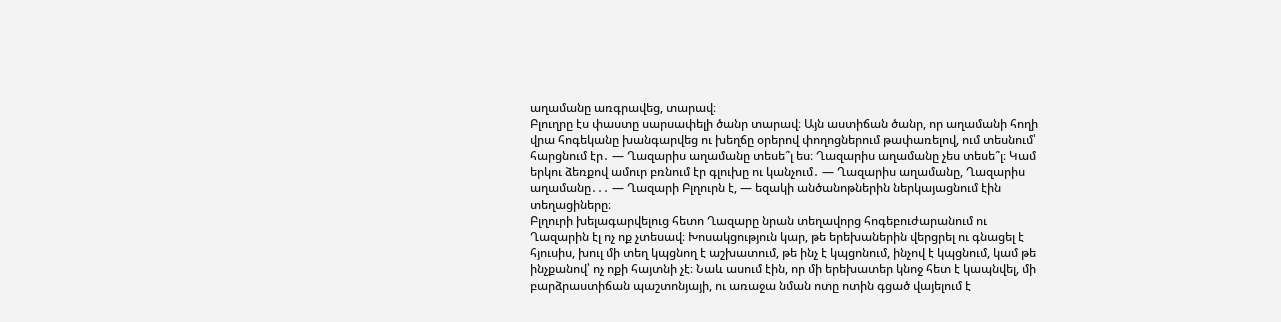աղամանը առգրավեց, տարավ։
Բլուղրը էս փաստը սարսափելի ծանր տարավ։ Այն աստիճան ծանր, որ աղամանի հողի վրա հոգեկանը խանգարվեց ու խեղճը օրերով փողոցներում թափառելով, ում տեսնում՝ հարցնում էր․ — Ղազարիս աղամանը տեսե՞լ ես։ Ղազարիս աղամանը չես տեսե՞լ։ Կամ երկու ձեռքով ամուր բռնում էր գլուխը ու կանչում․ — Ղազարիս աղամանը, Ղազարիս աղամանը․․․ — Ղազարի Բլղուրն է, — եզակի անծանոթներին ներկայացնում էին տեղացիները։
Բլղուրի խելագարվելուց հետո Ղազարը նրան տեղավորց հոգեբուժարանում ու Ղազարին էլ ոչ ոք չտեսավ։ Խոսակցություն կար, թե երեխաներին վերցրել ու գնացել է հյուսիս, խուլ մի տեղ կպցնող է աշխատում, թե ինչ է կպցոնում, ինչով է կպցնում, կամ թե ինչքանով՝ ոչ ոքի հայտնի չէ։ Նաև ասում էին, որ մի երեխատեր կնոջ հետ է կապնվել, մի բարձրաստիճան պաշտոնյայի, ու առաջա նման ոտը ոտին գցած վայելում է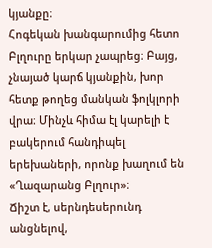կյանքը։
Հոգեկան խանգարումից հետո Բլղուրը երկար չապրեց։ Բայց, չնայած կարճ կյանքին, խոր հետք թողեց մանկան ֆոլկլորի վրա։ Մինչև հիմա էլ կարելի է բակերում հանդիպել երեխաների, որոնք խաղում են «Ղազարանց Բլղուր»։
Ճիշտ է, սերնդեսերունդ անցնելով,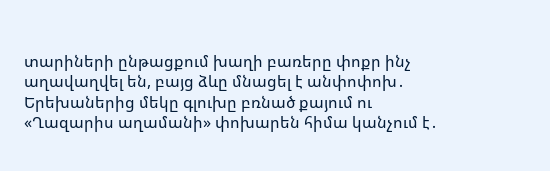տարիների ընթացքում խաղի բառերը փոքր ինչ աղավաղվել են, բայց ձևը մնացել է անփոփոխ․ Երեխաներից մեկը գլուխը բռնած քայում ու «Ղազարիս աղամանի» փոխարեն հիմա կանչում է․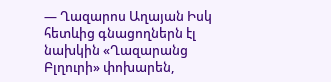— Ղազարոս Աղայան Իսկ հետևից գնացողներն էլ նախկին «Ղազարանց Բլղուրի» փոխարեն,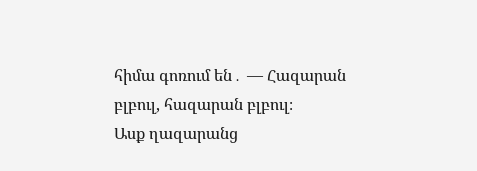հիմա գոռում են․ — Հազարան բլբուլ, հազարան բլբուլ։
Ասք ղազարանց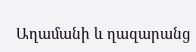Աղամանի և ղազարանց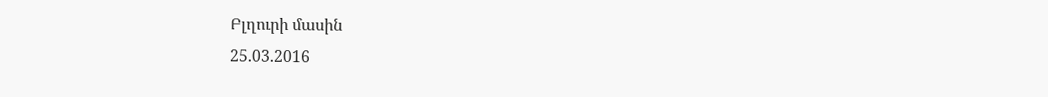Բլղուրի մասին
25.03.2016